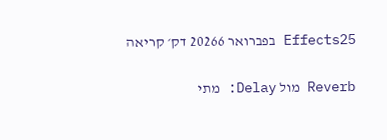Effects25 בפברואר 20266 דק׳ קריאה

Reverb מול Delay: מתי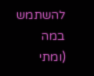להשתמש במה (ומתי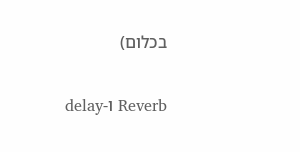בכלום)

Reverb ו-delay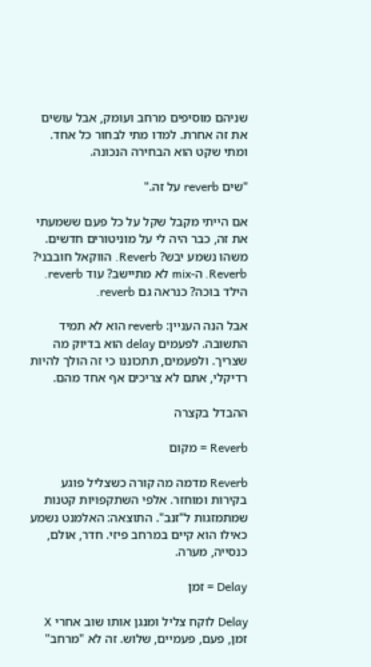שניהם מוסיפים מרחב ועומק, אבל עושים את זה אחרת. למדו מתי לבחור כל אחד. ומתי שקט הוא הבחירה הנכונה.

"שים reverb על זה."

אם הייתי מקבל שקל על כל פעם ששמעתי את זה, כבר היה לי על מוניטורים חדשים. משהו נשמע יבש? Reverb. הווקאל חובבני? Reverb. ה-mix לא מתיישב? עוד reverb. הילד בוכה? כנראה גם reverb.

אבל הנה העניין: reverb הוא לא תמיד התשובה. לפעמים delay הוא בדיוק מה שצריך. ולפעמים, תתכוננו כי זה הולך להיות רדיקלי, אתם לא צריכים אף אחד מהם.

ההבדל בקצרה

Reverb = מקום

Reverb מדמה מה קורה כשצליל פוגע בקירות ומוחזר. אלפי השתקפויות קטנות שמתמזגות ל"זנב". התוצאה: האלמנט נשמע כאילו הוא קיים במרחב פיזי. חדר, אולם, כנסייה, מערה.

Delay = זמן

Delay לוקח צליל ומנגן אותו שוב אחרי X זמן, פעם, פעמיים, שלוש. זה לא "מרחב"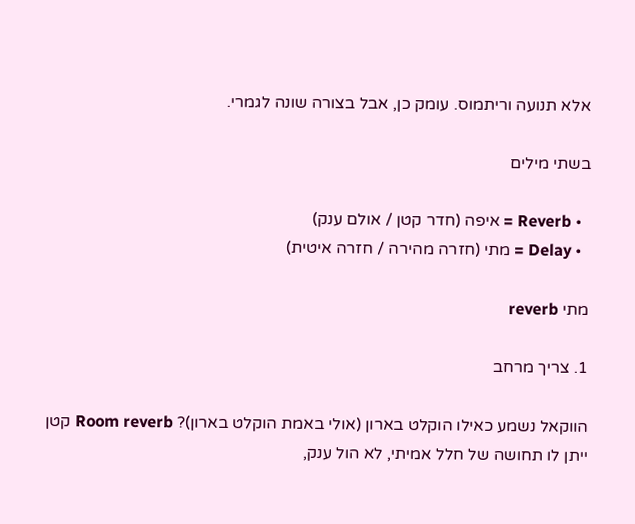אלא תנועה וריתמוס. עומק כן, אבל בצורה שונה לגמרי.

בשתי מילים

  • Reverb = איפה (חדר קטן / אולם ענק)
  • Delay = מתי (חזרה מהירה / חזרה איטית)

מתי reverb

1. צריך מרחב

הווקאל נשמע כאילו הוקלט בארון (אולי באמת הוקלט בארון)? Room reverb קטן ייתן לו תחושה של חלל אמיתי, לא הול ענק,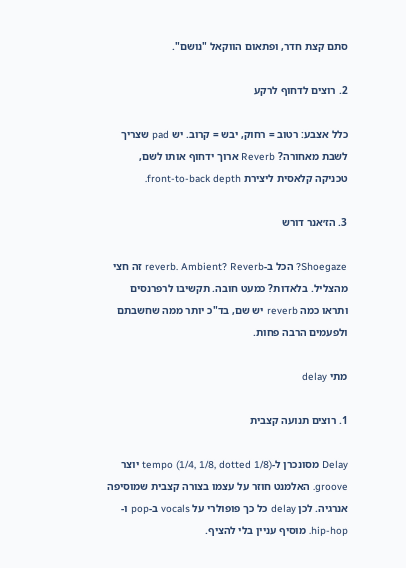סתם קצת חדר, ופתאום הווקאל "נושם".

2. רוצים לדחוף לרקע

כלל אצבע: רטוב = רחוק, יבש = קרוב. יש pad שצריך לשבת מאחורה? Reverb ארוך ידחוף אותו לשם, טכניקה קלאסית ליצירת front-to-back depth.

3. הז׳אנר דורש

Shoegaze? הכל ב-reverb. Ambient? Reverb זה חצי מהצליל. בלאדות? כמעט חובה. תקשיבו לרפרנסים ותראו כמה reverb יש שם, בד"כ יותר ממה שחשבתם ולפעמים הרבה פחות.

מתי delay

1. רוצים תנועה קצבית

Delay מסונכרן ל-tempo (1/4, 1/8, dotted 1/8) יוצר groove. האלמנט חוזר על עצמו בצורה קצבית שמוסיפה אנרגיה. לכן delay כל כך פופולרי על vocals ב-pop ו-hip-hop. מוסיף עניין בלי להציף.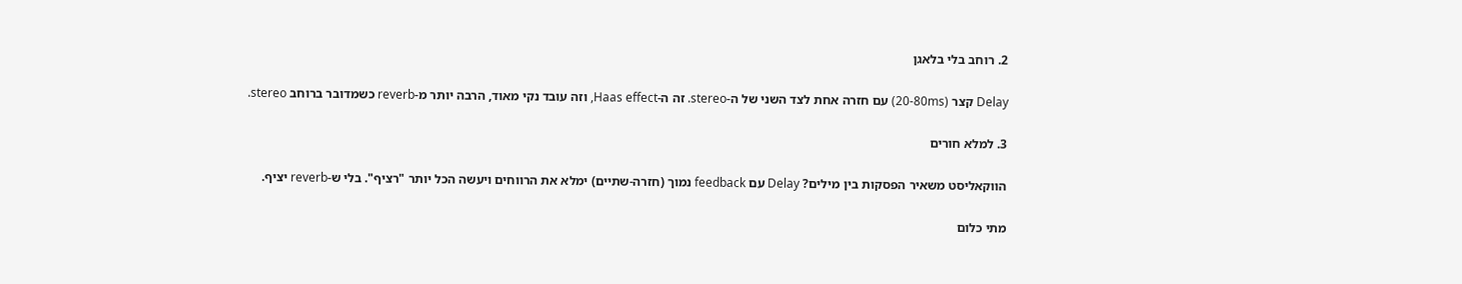2. רוחב בלי בלאגן

Delay קצר (20-80ms) עם חזרה אחת לצד השני של ה-stereo. זה ה-Haas effect, וזה עובד נקי מאוד, הרבה יותר מ-reverb כשמדובר ברוחב stereo.

3. למלא חורים

הווקאליסט משאיר הפסקות בין מילים? Delay עם feedback נמוך (חזרה-שתיים) ימלא את הרווחים ויעשה הכל יותר "רציף". בלי ש-reverb יציף.

מתי כלום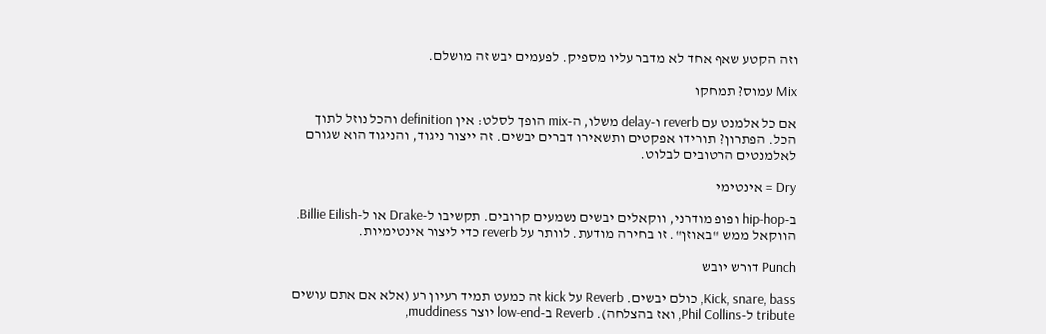וזה הקטע שאף אחד לא מדבר עליו מספיק. לפעמים יבש זה מושלם.

Mix עמוס? תמחקו

אם כל אלמנט עם reverb ו-delay משלו, ה-mix הופך לסלט: אין definition והכל נוזל לתוך הכל. הפתרון? תורידו אפקטים ותשאירו דברים יבשים. זה ייצור ניגוד, והניגוד הוא שגורם לאלמנטים הרטובים לבלוט.

Dry = אינטימי

ב-hip-hop ופופ מודרני, ווקאלים יבשים נשמעים קרובים. תקשיבו ל-Drake או ל-Billie Eilish. הווקאל ממש "באוזן". זו בחירה מודעת. לוותר על reverb כדי ליצור אינטימיות.

Punch דורש יובש

Kick, snare, bass, כולם יבשים. Reverb על kick זה כמעט תמיד רעיון רע (אלא אם אתם עושים tribute ל-Phil Collins, ואז בהצלחה). Reverb ב-low-end יוצר muddiness,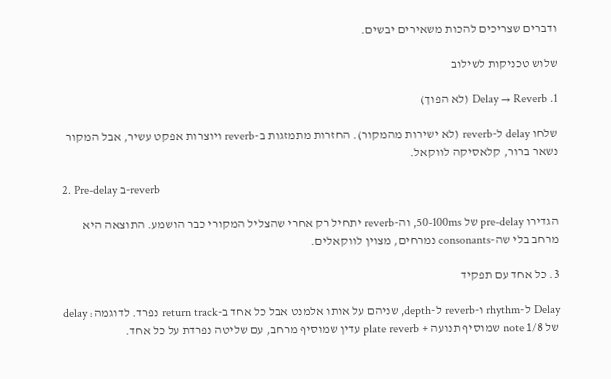ודברים שצריכים להכות משאירים יבשים.

שלוש טכניקות לשילוב

1. Delay → Reverb (לא הפוך)

שלחו delay ל-reverb (לא ישירות מהמקור). החזרות מתמזגות ב-reverb ויוצרות אפקט עשיר, אבל המקור נשאר ברור, קלאסיקה לווקאל.

2. Pre-delay ב-reverb

הגדירו pre-delay של 50-100ms, וה-reverb יתחיל רק אחרי שהצליל המקורי כבר הושמע. התוצאה היא מרחב בלי שה-consonants נמרחים, מצוין לווקאלים.

3. כל אחד עם תפקיד

Delay ל-rhythm ו-reverb ל-depth, שניהם על אותו אלמנט אבל כל אחד ב-return track נפרד. לדוגמה: delay של 1/8 note שמוסיף תנועה + plate reverb עדין שמוסיף מרחב, עם שליטה נפרדת על כל אחד.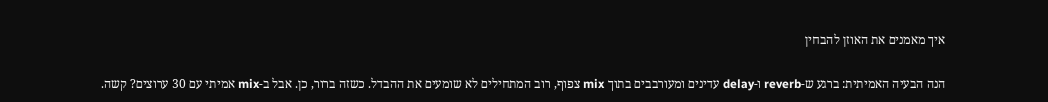איך מאמנים את האוזן להבחין

הנה הבעיה האמיתית: ברגע ש-reverb ו-delay עדינים ומעורבבים בתוך mix צפוף, רוב המתחילים לא שומעים את ההבדל. כשזה ברור, כן. אבל ב-mix אמיתי עם 30 ערוצים? קשה.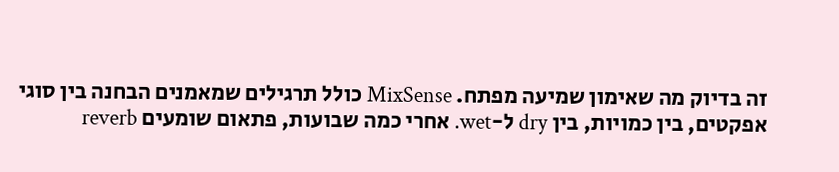זה בדיוק מה שאימון שמיעה מפתח. MixSense כולל תרגילים שמאמנים הבחנה בין סוגי אפקטים, בין כמויות, בין dry ל-wet. אחרי כמה שבועות, פתאום שומעים reverb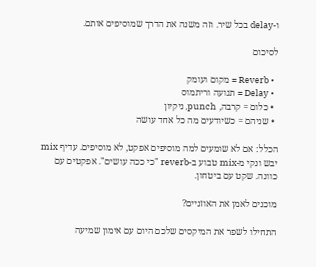ו-delay בכל שיר. וזה משנה את הדרך שמוסיפים אותם.

לסיכום

  • Reverb = מקום ועומק
  • Delay = תנועה וריתמוס
  • כלום = קרבה, punch, ניקיון
  • שניהם = כשיודעים מה כל אחד עושה

הכלל: אם לא שומעים למה מוסיפים אפקט, לא מוסיפים. עדיף mix יבש ונקי מ-mix טבוע ב-reverb "כי ככה עושים". אפקטים עם כוונה. שקט עם ביטחון.

מוכנים לאמן את האוזניים?

התחילו לשפר את המיקסים שלכם היום עם אימון שמיעה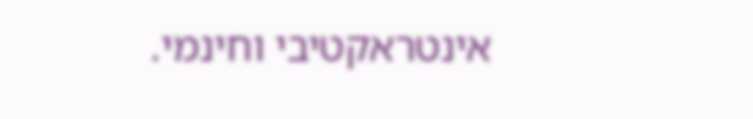אינטראקטיבי וחינמי.